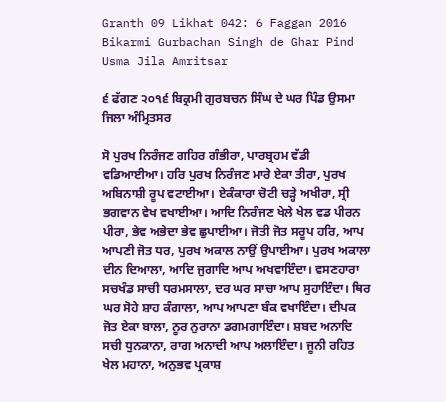Granth 09 Likhat 042: 6 Faggan 2016 Bikarmi Gurbachan Singh de Ghar Pind Usma Jila Amritsar

੬ ਫੱਗਣ ੨੦੧੬ ਬਿਕ੍ਰਮੀ ਗੁਰਬਚਨ ਸਿੰਘ ਦੇ ਘਰ ਪਿੰਡ ਉਸਮਾ ਜਿਲਾ ਅੰਮ੍ਰਿਤਸਰ

ਸੋ ਪੁਰਖ ਨਿਰੰਜਣ ਗਹਿਰ ਗੰਭੀਰਾ, ਪਾਰਬ੍ਰਹਮ ਵੱਡੀ ਵਡਿਆਈਆ। ਹਰਿ ਪੁਰਖ ਨਿਰੰਜਣ ਮਾਰੇ ਏਕਾ ਤੀਰਾ, ਪੁਰਖ ਅਬਿਨਾਸ਼ੀ ਰੂਪ ਵਟਾਈਆ। ਏਕੰਕਾਰਾ ਚੋਟੀ ਚੜ੍ਹੇ ਅਖੀਰਾ, ਸ੍ਰੀ ਭਗਵਾਨ ਵੇਖ ਵਖਾਈਆ। ਆਦਿ ਨਿਰੰਜਣ ਖੇਲੇ ਖੇਲ ਵਡ ਪੀਰਨ ਪੀਰਾ, ਭੇਵ ਅਭੇਦਾ ਭੇਵ ਛੁਪਾਈਆ। ਜੋਤੀ ਜੋਤ ਸਰੂਪ ਹਰਿ, ਆਪ ਆਪਣੀ ਜੋਤ ਧਰ, ਪੁਰਖ ਅਕਾਲ ਨਾਉਂ ਉਪਾਈਆ। ਪੁਰਖ ਅਕਾਲਾ ਦੀਨ ਦਿਆਲਾ, ਆਦਿ ਜੁਗਾਦਿ ਆਪ ਅਖਵਾਇੰਦਾ। ਵਸਣਹਾਰਾ ਸਚਖੰਡ ਸਾਚੀ ਧਰਮਸਾਲਾ, ਦਰ ਘਰ ਸਾਚਾ ਆਪ ਸੁਹਾਇੰਦਾ। ਥਿਰ ਘਰ ਸੋਹੇ ਸ਼ਾਹ ਕੰਗਾਲਾ, ਆਪ ਆਪਣਾ ਬੰਕ ਵਖਾਇੰਦਾ। ਦੀਪਕ ਜੋਤ ਏਕਾ ਬਾਲਾ, ਨੂਰ ਨੁਰਾਨਾ ਡਗਮਗਾਇੰਦਾ। ਸ਼ਬਦ ਅਨਾਦਿ ਸਚੀ ਧੁਨਕਾਨਾ, ਰਾਗ ਅਨਾਦੀ ਆਪ ਅਲਾਇੰਦਾ। ਜੂਨੀ ਰਹਿਤ ਖੇਲ ਮਹਾਨਾ, ਅਨੁਭਵ ਪ੍ਰਕਾਸ਼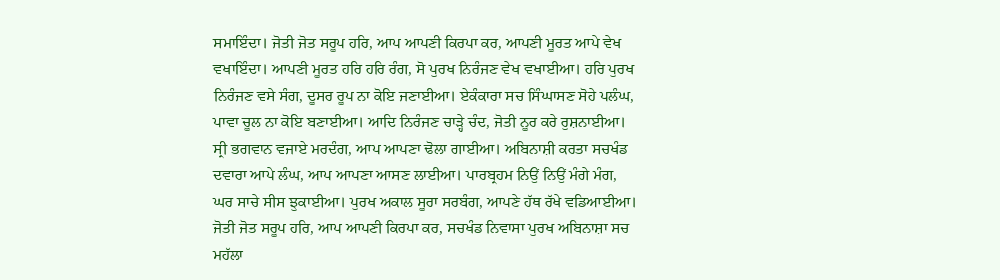ਸਮਾਇੰਦਾ। ਜੋਤੀ ਜੋਤ ਸਰੂਪ ਹਰਿ, ਆਪ ਆਪਣੀ ਕਿਰਪਾ ਕਰ, ਆਪਣੀ ਮੂਰਤ ਆਪੇ ਵੇਖ ਵਖਾਇੰਦਾ। ਆਪਣੀ ਮੂਰਤ ਹਰਿ ਹਰਿ ਰੰਗ, ਸੋ ਪੁਰਖ ਨਿਰੰਜਣ ਵੇਖ ਵਖਾਈਆ। ਹਰਿ ਪੁਰਖ ਨਿਰੰਜਣ ਵਸੇ ਸੰਗ, ਦੂਸਰ ਰੂਪ ਨਾ ਕੋਇ ਜਣਾਈਆ। ਏਕੰਕਾਰਾ ਸਚ ਸਿੰਘਾਸਣ ਸੋਹੇ ਪਲੰਘ, ਪਾਵਾ ਚੂਲ ਨਾ ਕੋਇ ਬਣਾਈਆ। ਆਦਿ ਨਿਰੰਜਣ ਚਾੜ੍ਹੇ ਚੰਦ, ਜੋਤੀ ਨੂਰ ਕਰੇ ਰੁਸ਼ਨਾਈਆ। ਸ੍ਰੀ ਭਗਵਾਨ ਵਜਾਏ ਮਰਦੰਗ, ਆਪ ਆਪਣਾ ਢੋਲਾ ਗਾਈਆ। ਅਬਿਨਾਸ਼ੀ ਕਰਤਾ ਸਚਖੰਡ ਦਵਾਰਾ ਆਪੇ ਲੰਘ, ਆਪ ਆਪਣਾ ਆਸਣ ਲਾਈਆ। ਪਾਰਬ੍ਰਹਮ ਨਿਉਂ ਨਿਉਂ ਮੰਗੇ ਮੰਗ, ਘਰ ਸਾਚੇ ਸੀਸ ਝੁਕਾਈਆ। ਪੁਰਖ ਅਕਾਲ ਸੂਰਾ ਸਰਬੰਗ, ਆਪਣੇ ਹੱਥ ਰੱਖੇ ਵਡਿਆਈਆ। ਜੋਤੀ ਜੋਤ ਸਰੂਪ ਹਰਿ, ਆਪ ਆਪਣੀ ਕਿਰਪਾ ਕਰ, ਸਚਖੰਡ ਨਿਵਾਸਾ ਪੁਰਖ ਅਬਿਨਾਸ਼ਾ ਸਚ ਮਹੱਲਾ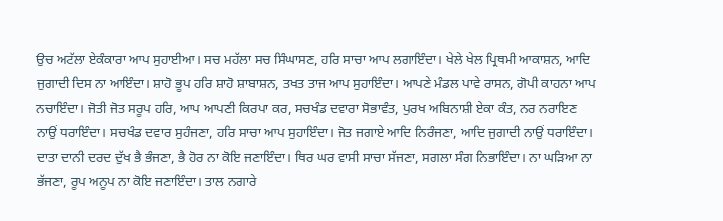ਉਚ ਅਟੱਲਾ ਏਕੰਕਾਰਾ ਆਪ ਸੁਹਾਈਆ। ਸਚ ਮਹੱਲਾ ਸਚ ਸਿੰਘਾਸਣ, ਹਰਿ ਸਾਚਾ ਆਪ ਲਗਾਇੰਦਾ। ਖੇਲੇ ਖੇਲ ਪ੍ਰਿਥਮੀ ਆਕਾਸ਼ਨ, ਆਦਿ ਜੁਗਾਦੀ ਦਿਸ ਨਾ ਆਇੰਦਾ। ਸ਼ਾਹੋ ਭੂਪ ਹਰਿ ਸ਼ਾਹੋ ਸ਼ਾਬਾਸ਼ਨ, ਤਖਤ ਤਾਜ ਆਪ ਸੁਹਾਇੰਦਾ। ਆਪਣੇ ਮੰਡਲ ਪਾਵੇ ਰਾਸਨ, ਗੋਪੀ ਕਾਹਨਾ ਆਪ ਨਚਾਇੰਦਾ। ਜੋਤੀ ਜੋਤ ਸਰੂਪ ਹਰਿ, ਆਪ ਆਪਣੀ ਕਿਰਪਾ ਕਰ, ਸਚਖੰਡ ਦਵਾਰਾ ਸੋਭਾਵੰਤ, ਪੁਰਖ ਅਬਿਨਾਸ਼ੀ ਏਕਾ ਕੰਤ, ਨਰ ਨਰਾਇਣ ਨਾਉਂ ਧਰਾਇੰਦਾ। ਸਚਖੰਡ ਦਵਾਰ ਸੁਹੰਜਣਾ, ਹਰਿ ਸਾਚਾ ਆਪ ਸੁਹਾਇੰਦਾ। ਜੋਤ ਜਗਾਏ ਆਦਿ ਨਿਰੰਜਣਾ, ਆਦਿ ਜੁਗਾਦੀ ਨਾਉਂ ਧਰਾਇੰਦਾ। ਦਾਤਾ ਦਾਨੀ ਦਰਦ ਦੁੱਖ ਭੈ ਭੰਜਣਾ, ਭੈ ਹੋਰ ਨਾ ਕੋਇ ਜਣਾਇੰਦਾ। ਥਿਰ ਘਰ ਵਾਸੀ ਸਾਚਾ ਸੱਜਣਾ, ਸਗਲਾ ਸੰਗ ਨਿਭਾਇੰਦਾ। ਨਾ ਘੜਿਆ ਨਾ ਭੱਜਣਾ, ਰੂਪ ਅਨੂਪ ਨਾ ਕੋਇ ਜਣਾਇੰਦਾ। ਤਾਲ ਨਗਾਰੇ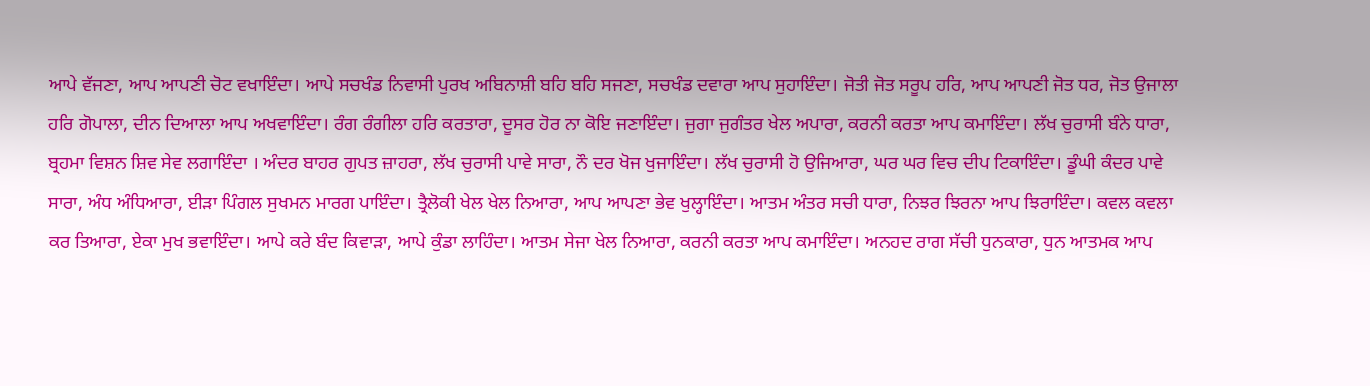ਆਪੇ ਵੱਜਣਾ, ਆਪ ਆਪਣੀ ਚੋਟ ਵਖਾਇੰਦਾ। ਆਪੇ ਸਚਖੰਡ ਨਿਵਾਸੀ ਪੁਰਖ ਅਬਿਨਾਸ਼ੀ ਬਹਿ ਬਹਿ ਸਜਣਾ, ਸਚਖੰਡ ਦਵਾਰਾ ਆਪ ਸੁਹਾਇੰਦਾ। ਜੋਤੀ ਜੋਤ ਸਰੂਪ ਹਰਿ, ਆਪ ਆਪਣੀ ਜੋਤ ਧਰ, ਜੋਤ ਉਜਾਲਾ ਹਰਿ ਗੋਪਾਲਾ, ਦੀਨ ਦਿਆਲਾ ਆਪ ਅਖਵਾਇੰਦਾ। ਰੰਗ ਰੰਗੀਲਾ ਹਰਿ ਕਰਤਾਰਾ, ਦੂਸਰ ਹੋਰ ਨਾ ਕੋਇ ਜਣਾਇੰਦਾ। ਜੁਗਾ ਜੁਗੰਤਰ ਖੇਲ ਅਪਾਰਾ, ਕਰਨੀ ਕਰਤਾ ਆਪ ਕਮਾਇੰਦਾ। ਲੱਖ ਚੁਰਾਸੀ ਬੰਨੇ ਧਾਰਾ, ਬ੍ਰਹਮਾ ਵਿਸ਼ਨ ਸ਼ਿਵ ਸੇਵ ਲਗਾਇੰਦਾ । ਅੰਦਰ ਬਾਹਰ ਗੁਪਤ ਜ਼ਾਹਰਾ, ਲੱਖ ਚੁਰਾਸੀ ਪਾਵੇ ਸਾਰਾ, ਨੌ ਦਰ ਖੋਜ ਖੁਜਾਇੰਦਾ। ਲੱਖ ਚੁਰਾਸੀ ਹੋ ਉਜਿਆਰਾ, ਘਰ ਘਰ ਵਿਚ ਦੀਪ ਟਿਕਾਇੰਦਾ। ਡੂੰਘੀ ਕੰਦਰ ਪਾਵੇ ਸਾਰਾ, ਅੰਧ ਅੰਧਿਆਰਾ, ਈੜਾ ਪਿੰਗਲ ਸੁਖਮਨ ਮਾਰਗ ਪਾਇੰਦਾ। ਤ੍ਰੈਲੋਕੀ ਖੇਲ ਖੇਲ ਨਿਆਰਾ, ਆਪ ਆਪਣਾ ਭੇਵ ਖੁਲ੍ਹਾਇੰਦਾ। ਆਤਮ ਅੰਤਰ ਸਚੀ ਧਾਰਾ, ਨਿਝਰ ਝਿਰਨਾ ਆਪ ਝਿਰਾਇੰਦਾ। ਕਵਲ ਕਵਲਾ ਕਰ ਤਿਆਰਾ, ਏਕਾ ਮੁਖ ਭਵਾਇੰਦਾ। ਆਪੇ ਕਰੇ ਬੰਦ ਕਿਵਾੜਾ, ਆਪੇ ਕੁੰਡਾ ਲਾਹਿੰਦਾ। ਆਤਮ ਸੇਜਾ ਖੇਲ ਨਿਆਰਾ, ਕਰਨੀ ਕਰਤਾ ਆਪ ਕਮਾਇੰਦਾ। ਅਨਹਦ ਰਾਗ ਸੱਚੀ ਧੁਨਕਾਰਾ, ਧੁਨ ਆਤਮਕ ਆਪ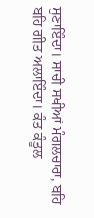ਸੁਣਾਇੰਦਾ। ਸਾਚੀ ਸਖੀਆਂ ਮੰਗਲਚਾਰਾ, ਬਹਿ ਬਹਿ ਗੀਤ ਅਲਾਇੰਦਾ। ਕੰਤ ਕੰਤੂਲ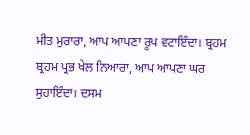ਮੀਤ ਮੁਰਾਰਾ, ਆਪ ਆਪਣਾ ਰੂਪ ਵਟਾਇੰਦਾ। ਬ੍ਰਹਮ ਬ੍ਰਹਮ ਪ੍ਰਭ ਖੇਲ ਨਿਆਰਾ, ਆਪ ਆਪਣਾ ਘਰ ਸੁਹਾਇੰਦਾ। ਦਸਮ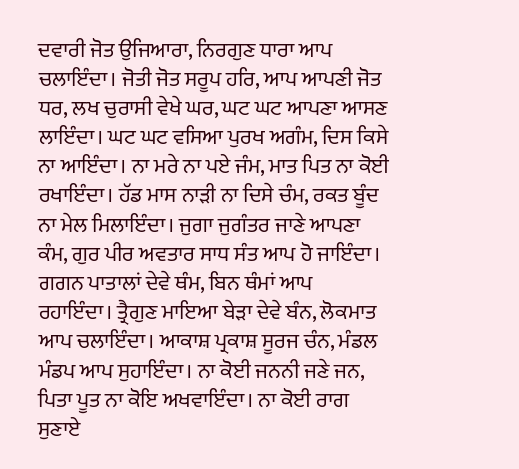ਦਵਾਰੀ ਜੋਤ ਉਜਿਆਰਾ, ਨਿਰਗੁਣ ਧਾਰਾ ਆਪ ਚਲਾਇੰਦਾ। ਜੋਤੀ ਜੋਤ ਸਰੂਪ ਹਰਿ, ਆਪ ਆਪਣੀ ਜੋਤ ਧਰ, ਲਖ ਚੁਰਾਸੀ ਵੇਖੇ ਘਰ, ਘਟ ਘਟ ਆਪਣਾ ਆਸਣ ਲਾਇੰਦਾ। ਘਟ ਘਟ ਵਸਿਆ ਪੁਰਖ ਅਗੰਮ, ਦਿਸ ਕਿਸੇ ਨਾ ਆਇੰਦਾ। ਨਾ ਮਰੇ ਨਾ ਪਏ ਜੰਮ, ਮਾਤ ਪਿਤ ਨਾ ਕੋਈ ਰਖਾਇੰਦਾ। ਹੱਡ ਮਾਸ ਨਾੜੀ ਨਾ ਦਿਸੇ ਚੰਮ, ਰਕਤ ਬੂੰਦ ਨਾ ਮੇਲ ਮਿਲਾਇੰਦਾ। ਜੁਗਾ ਜੁਗੰਤਰ ਜਾਣੇ ਆਪਣਾ ਕੰਮ, ਗੁਰ ਪੀਰ ਅਵਤਾਰ ਸਾਧ ਸੰਤ ਆਪ ਹੋ ਜਾਇੰਦਾ। ਗਗਨ ਪਾਤਾਲਾਂ ਦੇਵੇ ਥੰਮ, ਬਿਨ ਥੰਮਾਂ ਆਪ ਰਹਾਇੰਦਾ। ਤ੍ਰੈਗੁਣ ਮਾਇਆ ਬੇੜਾ ਦੇਵੇ ਬੰਨ, ਲੋਕਮਾਤ ਆਪ ਚਲਾਇੰਦਾ। ਆਕਾਸ਼ ਪ੍ਰਕਾਸ਼ ਸੂਰਜ ਚੰਨ, ਮੰਡਲ ਮੰਡਪ ਆਪ ਸੁਹਾਇੰਦਾ। ਨਾ ਕੋਈ ਜਨਨੀ ਜਣੇ ਜਨ, ਪਿਤਾ ਪੂਤ ਨਾ ਕੋਇ ਅਖਵਾਇੰਦਾ। ਨਾ ਕੋਈ ਰਾਗ ਸੁਣਾਏ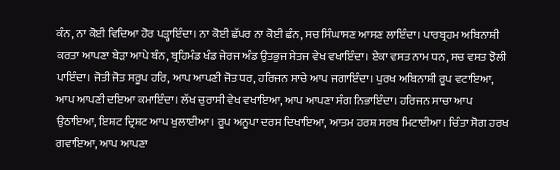ਕੰਨ, ਨਾ ਕੋਈ ਵਿਦਿਆ ਹੋਰ ਪੜ੍ਹਾਇੰਦਾ। ਨਾ ਕੋਈ ਛੱਪਰ ਨਾ ਕੋਈ ਛੰਨ, ਸਚ ਸਿੰਘਾਸਣ ਆਸਣ ਲਾਇੰਦਾ। ਪਾਰਬ੍ਰਹਮ ਅਬਿਨਾਸ਼ੀ ਕਰਤਾ ਆਪਣਾ ਬੇੜਾ ਆਪੇ ਬੰਨ, ਬ੍ਰਹਿਮੰਡ ਖੰਡ ਜੇਰਜ ਅੰਡ ਉਤਭੁਜ ਸੇਤਜ ਵੇਖ ਵਖਾਇੰਦਾ। ਏਕਾ ਵਸਤ ਨਾਮ ਧਨ, ਸਚ ਵਸਤ ਝੋਲੀ ਪਾਇੰਦਾ। ਜੋਤੀ ਜੋਤ ਸਰੂਪ ਹਰਿ, ਆਪ ਆਪਣੀ ਜੋਤ ਧਰ, ਹਰਿਜਨ ਸਾਚੇ ਆਪ ਜਗਾਇੰਦਾ। ਪੁਰਖ ਅਬਿਨਾਸ਼ੀ ਰੂਪ ਵਟਾਇਆ, ਆਪ ਆਪਣੀ ਦਇਆ ਕਮਾਇੰਦਾ। ਲੱਖ ਚੁਰਾਸੀ ਵੇਖ ਵਖਾਇਆ, ਆਪ ਆਪਣਾ ਸੰਗ ਨਿਭਾਇੰਦਾ। ਹਰਿਜਨ ਸਾਚਾ ਆਪ ਉਠਾਇਆ, ਇਸ਼ਟ ਦ੍ਰਿਸ਼ਟ ਆਪ ਖੁਲਾਈਆ। ਰੂਪ ਅਨੂਪਾ ਦਰਸ ਦਿਖਾਇਆ, ਆਤਮ ਹਰਸ਼ ਸਰਬ ਮਿਟਾਈਆ। ਚਿੰਤਾ ਸੋਗ ਹਰਖ ਗਵਾਇਆ, ਆਪ ਆਪਣਾ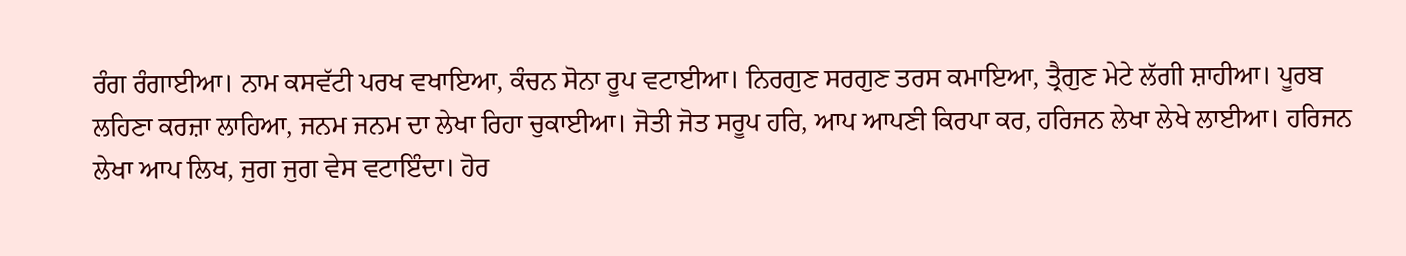ਰੰਗ ਰੰਗਾਈਆ। ਨਾਮ ਕਸਵੱਟੀ ਪਰਖ ਵਖਾਇਆ, ਕੰਚਨ ਸੋਨਾ ਰੂਪ ਵਟਾਈਆ। ਨਿਰਗੁਣ ਸਰਗੁਣ ਤਰਸ ਕਮਾਇਆ, ਤ੍ਰੈਗੁਣ ਮੇਟੇ ਲੱਗੀ ਸ਼ਾਹੀਆ। ਪੂਰਬ ਲਹਿਣਾ ਕਰਜ਼ਾ ਲਾਹਿਆ, ਜਨਮ ਜਨਮ ਦਾ ਲੇਖਾ ਰਿਹਾ ਚੁਕਾਈਆ। ਜੋਤੀ ਜੋਤ ਸਰੂਪ ਹਰਿ, ਆਪ ਆਪਣੀ ਕਿਰਪਾ ਕਰ, ਹਰਿਜਨ ਲੇਖਾ ਲੇਖੇ ਲਾਈਆ। ਹਰਿਜਨ ਲੇਖਾ ਆਪ ਲਿਖ, ਜੁਗ ਜੁਗ ਵੇਸ ਵਟਾਇੰਦਾ। ਹੋਰ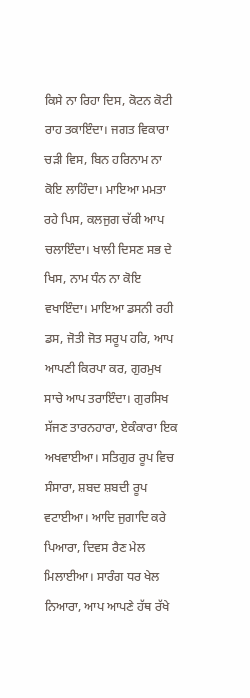ਕਿਸੇ ਨਾ ਰਿਹਾ ਦਿਸ, ਕੋਟਨ ਕੋਟੀ ਰਾਹ ਤਕਾਇੰਦਾ। ਜਗਤ ਵਿਕਾਰਾ ਚੜੀ ਵਿਸ, ਬਿਨ ਹਰਿਨਾਮ ਨਾ ਕੋਇ ਲਾਹਿੰਦਾ। ਮਾਇਆ ਮਮਤਾ ਰਹੇ ਪਿਸ, ਕਲਜੁਗ ਚੱਕੀ ਆਪ ਚਲਾਇੰਦਾ। ਖਾਲੀ ਦਿਸਣ ਸਭ ਦੇ ਖਿਸ, ਨਾਮ ਧੰਨ ਨਾ ਕੋਇ ਵਖਾਇੰਦਾ। ਮਾਇਆ ਡਸਨੀ ਰਹੀ ਡਸ, ਜੋਤੀ ਜੋਤ ਸਰੂਪ ਹਰਿ, ਆਪ ਆਪਣੀ ਕਿਰਪਾ ਕਰ, ਗੁਰਮੁਖ ਸਾਚੇ ਆਪ ਤਰਾਇੰਦਾ। ਗੁਰਸਿਖ ਸੱਜਣ ਤਾਰਨਹਾਰਾ, ਏਕੰਕਾਰਾ ਇਕ ਅਖਵਾਈਆ। ਸਤਿਗੁਰ ਰੂਪ ਵਿਚ ਸੰਸਾਰਾ, ਸ਼ਬਦ ਸ਼ਬਦੀ ਰੂਪ ਵਟਾਈਆ। ਆਦਿ ਜੁਗਾਦਿ ਕਰੇ ਪਿਆਰਾ, ਦਿਵਸ ਰੈਣ ਮੇਲ ਮਿਲਾਈਆ। ਸਾਰੰਗ ਧਰ ਖੇਲ ਨਿਆਰਾ, ਆਪ ਆਪਣੇ ਹੱਥ ਰੱਖੇ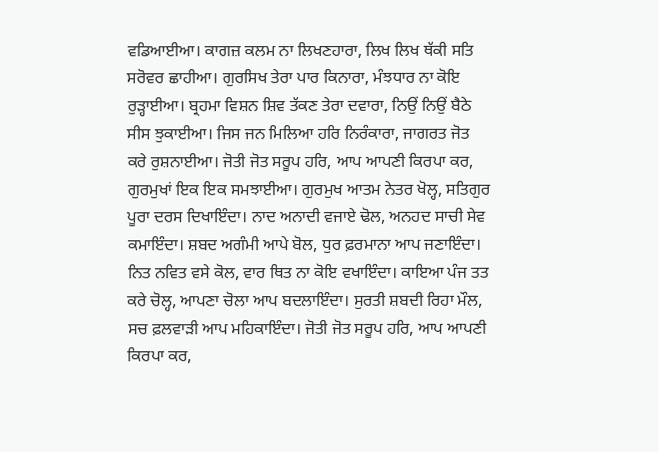ਵਡਿਆਈਆ। ਕਾਗਜ਼ ਕਲਮ ਨਾ ਲਿਖਣਹਾਰਾ, ਲਿਖ ਲਿਖ ਥੱਕੀ ਸਤਿ ਸਰੋਵਰ ਛਾਹੀਆ। ਗੁਰਸਿਖ ਤੇਰਾ ਪਾਰ ਕਿਨਾਰਾ, ਮੰਝਧਾਰ ਨਾ ਕੋਇ ਰੁੜ੍ਹਾਈਆ। ਬ੍ਰਹਮਾ ਵਿਸ਼ਨ ਸ਼ਿਵ ਤੱਕਣ ਤੇਰਾ ਦਵਾਰਾ, ਨਿਉਂ ਨਿਉਂ ਬੈਠੇ ਸੀਸ ਝੁਕਾਈਆ। ਜਿਸ ਜਨ ਮਿਲਿਆ ਹਰਿ ਨਿਰੰਕਾਰਾ, ਜਾਗਰਤ ਜੋਤ ਕਰੇ ਰੁਸ਼ਨਾਈਆ। ਜੋਤੀ ਜੋਤ ਸਰੂਪ ਹਰਿ, ਆਪ ਆਪਣੀ ਕਿਰਪਾ ਕਰ, ਗੁਰਮੁਖਾਂ ਇਕ ਇਕ ਸਮਝਾਈਆ। ਗੁਰਮੁਖ ਆਤਮ ਨੇਤਰ ਖੋਲ੍ਹ, ਸਤਿਗੁਰ ਪੂਰਾ ਦਰਸ ਦਿਖਾਇੰਦਾ। ਨਾਦ ਅਨਾਦੀ ਵਜਾਏ ਢੋਲ, ਅਨਹਦ ਸਾਚੀ ਸੇਵ ਕਮਾਇੰਦਾ। ਸ਼ਬਦ ਅਗੰਮੀ ਆਪੇ ਬੋਲ, ਧੁਰ ਫ਼ਰਮਾਨਾ ਆਪ ਜਣਾਇੰਦਾ। ਨਿਤ ਨਵਿਤ ਵਸੇ ਕੋਲ, ਵਾਰ ਥਿਤ ਨਾ ਕੋਇ ਵਖਾਇੰਦਾ। ਕਾਇਆ ਪੰਜ ਤਤ ਕਰੇ ਚੋਲ੍ਹ, ਆਪਣਾ ਚੋਲਾ ਆਪ ਬਦਲਾਇੰਦਾ। ਸੁਰਤੀ ਸ਼ਬਦੀ ਰਿਹਾ ਮੌਲ, ਸਚ ਫ਼ਲਵਾੜੀ ਆਪ ਮਹਿਕਾਇੰਦਾ। ਜੋਤੀ ਜੋਤ ਸਰੂਪ ਹਰਿ, ਆਪ ਆਪਣੀ ਕਿਰਪਾ ਕਰ,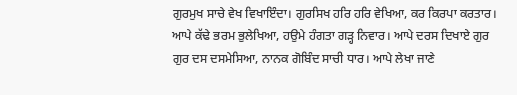ਗੁਰਮੁਖ ਸਾਚੇ ਵੇਖ ਵਿਖਾਇੰਦਾ। ਗੁਰਸਿਖ ਹਰਿ ਹਰਿ ਵੇਖਿਆ, ਕਰ ਕਿਰਪਾ ਕਰਤਾਰ। ਆਪੇ ਕੱਢੇ ਭਰਮ ਭੁਲੇਖਿਆ, ਹਉਮੇ ਹੰਗਤਾ ਗੜ੍ਹ ਨਿਵਾਰ। ਆਪੇ ਦਰਸ ਦਿਖਾਏ ਗੁਰ ਗੁਰ ਦਸ ਦਸਮੇਸਿਆ, ਨਾਨਕ ਗੋਬਿੰਦ ਸਾਚੀ ਧਾਰ। ਆਪੇ ਲੇਖਾ ਜਾਣੇ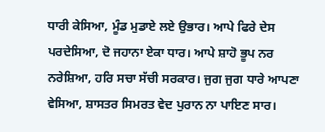ਧਾਰੀ ਕੇਸਿਆ, ਮੂੰਡ ਮੁਡਾਏ ਲਏ ਉਭਾਰ। ਆਪੇ ਫਿਰੇ ਦੇਸ ਪਰਦੇਸਿਆ, ਦੋ ਜਹਾਨਾ ਏਕਾ ਧਾਰ। ਆਪੇ ਸ਼ਾਹੋ ਭੂਪ ਨਰ ਨਰੇਸ਼ਿਆ, ਹਰਿ ਸਚਾ ਸੱਚੀ ਸਰਕਾਰ। ਜੁਗ ਜੁਗ ਧਾਰੇ ਆਪਣਾ ਵੇਸਿਆ, ਸ਼ਾਸਤਰ ਸਿਮਰਤ ਵੇਦ ਪੁਰਾਨ ਨਾ ਪਾਇਣ ਸਾਰ।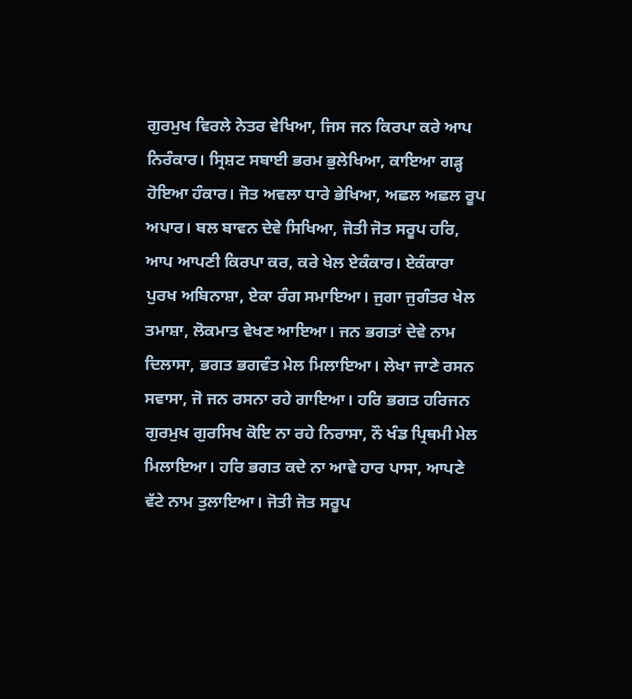ਗੁਰਮੁਖ ਵਿਰਲੇ ਨੇਤਰ ਵੇਖਿਆ, ਜਿਸ ਜਨ ਕਿਰਪਾ ਕਰੇ ਆਪ ਨਿਰੰਕਾਰ। ਸ੍ਰਿਸ਼ਟ ਸਬਾਈ ਭਰਮ ਭੁਲੇਖਿਆ, ਕਾਇਆ ਗੜ੍ਹ ਹੋਇਆ ਹੰਕਾਰ। ਜੋਤ ਅਵਲਾ ਧਾਰੇ ਭੇਖਿਆ, ਅਛਲ ਅਛਲ ਰੂਪ ਅਪਾਰ। ਬਲ ਬਾਵਨ ਦੇਵੇ ਸਿਖਿਆ, ਜੋਤੀ ਜੋਤ ਸਰੂਪ ਹਰਿ, ਆਪ ਆਪਣੀ ਕਿਰਪਾ ਕਰ, ਕਰੇ ਖੇਲ ਏਕੰਕਾਰ। ਏਕੰਕਾਰਾ ਪੁਰਖ ਅਬਿਨਾਸ਼ਾ, ਏਕਾ ਰੰਗ ਸਮਾਇਆ। ਜੁਗਾ ਜੁਗੰਤਰ ਖੇਲ ਤਮਾਸ਼ਾ, ਲੋਕਮਾਤ ਵੇਖਣ ਆਇਆ। ਜਨ ਭਗਤਾਂ ਦੇਵੇ ਨਾਮ ਦਿਲਾਸਾ, ਭਗਤ ਭਗਵੰਤ ਮੇਲ ਮਿਲਾਇਆ। ਲੇਖਾ ਜਾਣੇ ਰਸਨ ਸਵਾਸਾ, ਜੋ ਜਨ ਰਸਨਾ ਰਹੇ ਗਾਇਆ। ਹਰਿ ਭਗਤ ਹਰਿਜਨ ਗੁਰਮੁਖ ਗੁਰਸਿਖ ਕੋਇ ਨਾ ਰਹੇ ਨਿਰਾਸਾ, ਨੌ ਖੰਡ ਪ੍ਰਿਥਮੀ ਮੇਲ ਮਿਲਾਇਆ। ਹਰਿ ਭਗਤ ਕਦੇ ਨਾ ਆਵੇ ਹਾਰ ਪਾਸਾ, ਆਪਣੇ ਵੱਟੇ ਨਾਮ ਤੁਲਾਇਆ। ਜੋਤੀ ਜੋਤ ਸਰੂਪ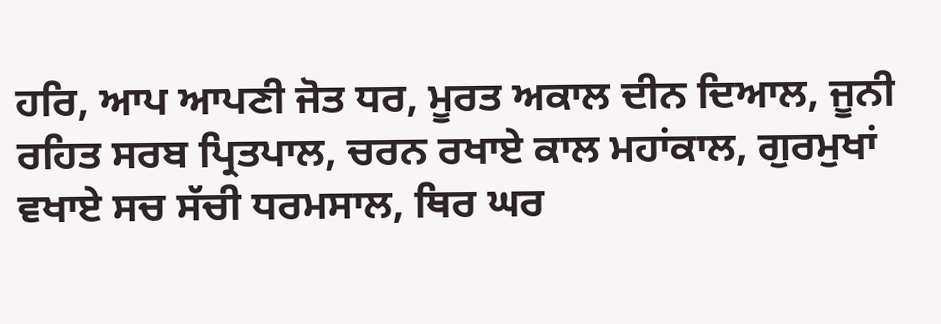ਹਰਿ, ਆਪ ਆਪਣੀ ਜੋਤ ਧਰ, ਮੂਰਤ ਅਕਾਲ ਦੀਨ ਦਿਆਲ, ਜੂਨੀ ਰਹਿਤ ਸਰਬ ਪ੍ਰਿਤਪਾਲ, ਚਰਨ ਰਖਾਏ ਕਾਲ ਮਹਾਂਕਾਲ, ਗੁਰਮੁਖਾਂ ਵਖਾਏ ਸਚ ਸੱਚੀ ਧਰਮਸਾਲ, ਥਿਰ ਘਰ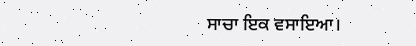ਸਾਚਾ ਇਕ ਵਸਾਇਆ।